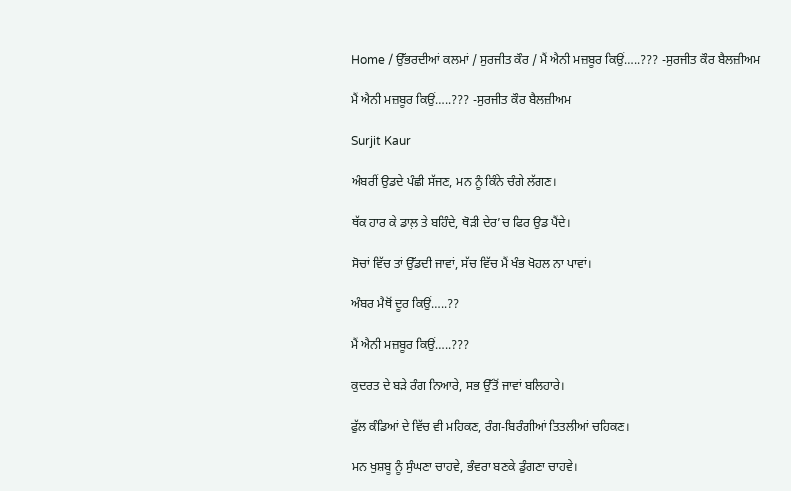Home / ਉੱਭਰਦੀਆਂ ਕਲਮਾਂ / ਸੁਰਜੀਤ ਕੌਰ / ਮੈਂ ਐਨੀ ਮਜ਼ਬੂਰ ਕਿਉਂ…..??? -ਸੁਰਜੀਤ ਕੌਰ ਬੈਲਜ਼ੀਅਮ

ਮੈਂ ਐਨੀ ਮਜ਼ਬੂਰ ਕਿਉਂ…..??? -ਸੁਰਜੀਤ ਕੌਰ ਬੈਲਜ਼ੀਅਮ

Surjit Kaur

ਅੰਬਰੀਂ ਉਡਦੇ ਪੰਛੀ ਸੱਜਣ, ਮਨ ਨੂੰ ਕਿੰਨੇ ਚੰਗੇ ਲੱਗਣ।

ਥੱਕ ਹਾਰ ਕੇ ਡਾਲ਼ ਤੇ ਬਹਿੰਦੇ, ਥੋੜੀ ਦੇਰ’ਚ ਫਿਰ ਉਡ ਪੈਂਦੇ।

ਸੋਚਾਂ ਵਿੱਚ ਤਾਂ ਉੱਡਦੀ ਜਾਵਾਂ, ਸੱਚ ਵਿੱਚ ਮੈਂ ਖੰਭ ਖੋਹਲ ਨਾ ਪਾਵਾਂ।

ਅੰਬਰ ਮੈਥੋਂ ਦੂਰ ਕਿਉਂ…..??

ਮੈਂ ਐਨੀ ਮਜ਼ਬੂਰ ਕਿਉਂ…..???

ਕੁਦਰਤ ਦੇ ਬੜੇ ਰੰਗ ਨਿਆਰੇ, ਸਭ ਉੱਤੋਂ ਜਾਵਾਂ ਬਲਿਹਾਰੇ।

ਫੁੱਲ ਕੰਡਿਆਂ ਦੇ ਵਿੱਚ ਵੀ ਮਹਿਕਣ, ਰੰਗ-ਬਿਰੰਗੀਆਂ ਤਿਤਲੀਆਂ ਚਹਿਕਣ।

ਮਨ ਖੁਸ਼ਬੂ ਨੂੰ ਸੁੰਘਣਾ ਚਾਹਵੇ, ਭੰਵਰਾ ਬਣਕੇ ਡੁੰਗਣਾ ਚਾਹਵੇ।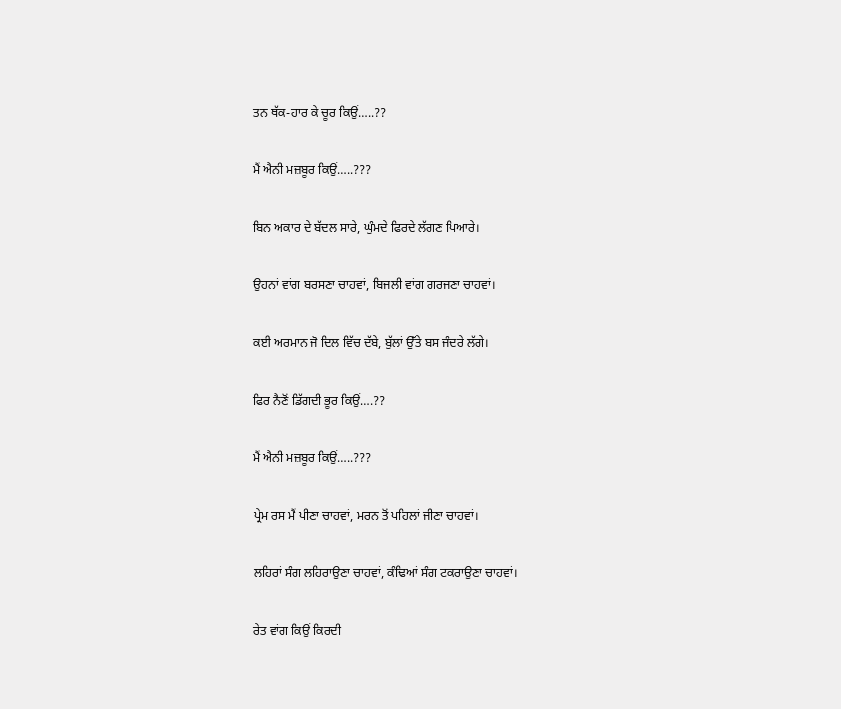ਤਨ ਥੱਕ-ਹਾਰ ਕੇ ਚੂਰ ਕਿਉਂ…..??

ਮੈਂ ਐਨੀ ਮਜ਼ਬੂਰ ਕਿਉਂ…..???

ਬਿਨ ਅਕਾਰ ਦੇ ਬੱਦਲ ਸਾਰੇ, ਘੁੰਮਦੇ ਫਿਰਦੇ ਲੱਗਣ ਪਿਆਰੇ।

ਉਹਨਾਂ ਵਾਂਗ ਬਰਸਣਾ ਚਾਹਵਾਂ, ਬਿਜਲੀ ਵਾਂਗ ਗਰਜਣਾ ਚਾਹਵਾਂ।

ਕਈ ਅਰਮਾਨ ਜੋ ਦਿਲ ਵਿੱਚ ਦੱਬੇ, ਬੁੱਲਾਂ ਉੱਤੇ ਬਸ ਜੰਦਰੇ ਲੱਗੇ।

ਫਿਰ ਨੈਣੋਂ ਡਿੱਗਦੀ ਭੂਰ ਕਿਉਂ….??

ਮੈਂ ਐਨੀ ਮਜ਼ਬੂਰ ਕਿਉਂ…..???

ਪ੍ਰੇਮ ਰਸ ਮੈਂ ਪੀਣਾ ਚਾਹਵਾਂ, ਮਰਨ ਤੋਂ ਪਹਿਲਾਂ ਜੀਣਾ ਚਾਹਵਾਂ।

ਲਹਿਰਾਂ ਸੰਗ ਲਹਿਰਾਉਣਾ ਚਾਹਵਾਂ, ਕੰਢਿਆਂ ਸੰਗ ਟਕਰਾਉਣਾ ਚਾਹਵਾਂ।

ਰੇਤ ਵਾਂਗ ਕਿਉਂ ਕਿਰਦੀ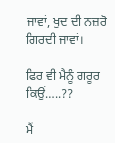ਜਾਵਾਂ, ਖੁਦ ਦੀ ਨਜ਼ਰੋ ਗਿਰਦੀ ਜਾਵਾਂ।

ਫਿਰ ਵੀ ਮੈਨੂੰ ਗਰੂਰ ਕਿਉਂ…..??

ਮੈਂ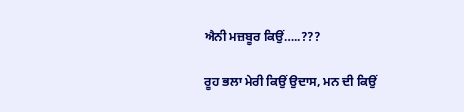ਐਨੀ ਮਜ਼ਬੂਰ ਕਿਉਂ…..???

ਰੂਹ ਭਲਾ ਮੇਰੀ ਕਿਉਂ ਉਦਾਸ, ਮਨ ਦੀ ਕਿਉਂ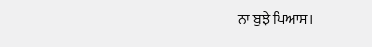ਨਾ ਬੁਝੇ ਪਿਆਸ।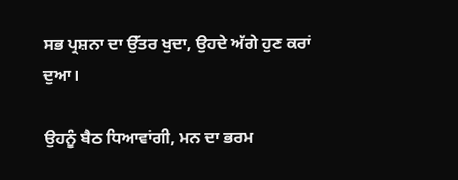ਸਭ ਪ੍ਰਸ਼ਨਾ ਦਾ ਉੱਤਰ ਖੁਦਾ, ਉਹਦੇ ਅੱਗੇ ਹੁਣ ਕਰਾਂ ਦੁਆ।

ਉਹਨੂੰ ਬੈਠ ਧਿਆਵਾਂਗੀ, ਮਨ ਦਾ ਭਰਮ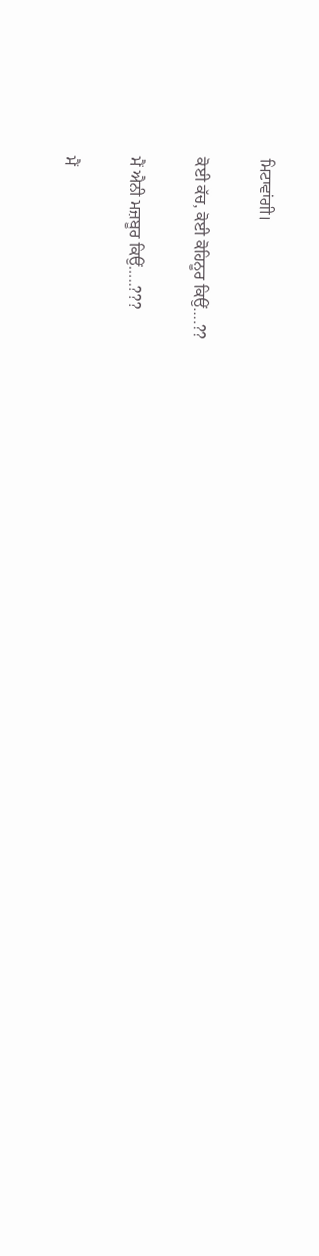ਮਿਟਾਵਾਂਗੀ।

ਕੋਈ ਕੱਚ, ਕੋਈ ਕੋਹਿਨੂਰ ਕਿਉਂ….??

ਮੈਂ ਐਨੀ ਮਜ਼ਬੂਰ ਕਿਉਂ…..???

ਮੈਂ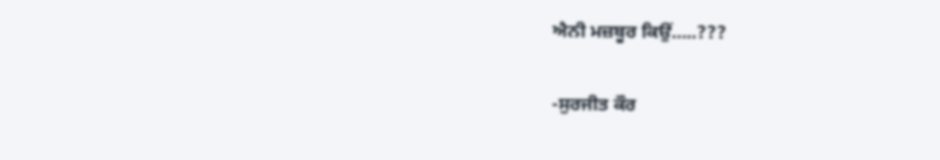ਐਨੀ ਮਜ਼ਬੂਰ ਕਿਉਂ…..???

-ਸੁਰਜੀਤ ਕੌਰ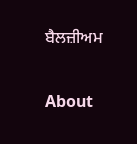ਬੈਲਜ਼ੀਅਮ

About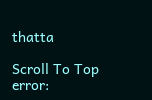thatta

Scroll To Top
error: